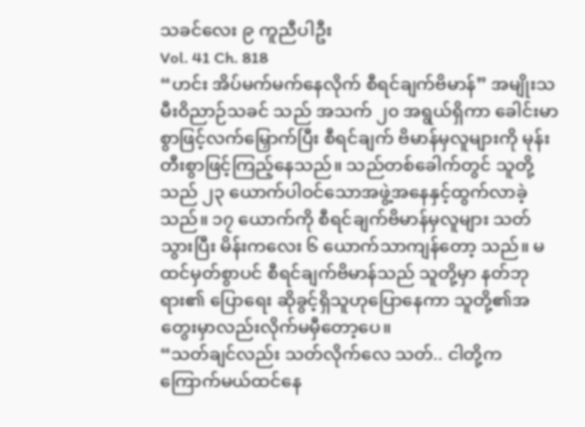သခင်လေး ၉ ကူညီပါဦး
Vol. 41 Ch. 818
“ဟင်း အိပ်မက်မက်နေလိုက် စီရင်ချက်ဗိမာန်” အမျိုးသမီးဝိညာဉ်သခင် သည် အသက် ၂၀ အရွယ်ရှိကာ ခေါင်းမာစွာဖြင့်လက်မြှောက်ပြီး စီရင်ချက် ဗိမာန်မှလူများကို မုန်းတီးစွာဖြင့်ကြည့်နေသည်။ သည်တစ်ခေါက်တွင် သူတို့ သည် ၂၃ ယောက်ပါဝင်သောအဖွဲ့အနေနှင့်ထွက်လာခဲ့သည်။ ၁၇ ယောက်ကို စီရင်ချက်ဗိမာန်မှလူများ သတ်သွားပြီး မိန်းကလေး ၆ ယောက်သာကျန်တော့ သည်။ မထင်မှတ်စွာပင် စီရင်ချက်ဗိမာန်သည် သူတို့မှာ နတ်ဘုရား၏ ပြောရေး ဆိုခွင့်ရှိသူဟုပြောနေကာ သူတို့၏အတွေးမှာလည်းလိုက်မမှီတော့ပေ။
“သတ်ချင်လည်း သတ်လိုက်လေ သတ်.. ငါတို့ကကြောက်မယ်ထင်နေ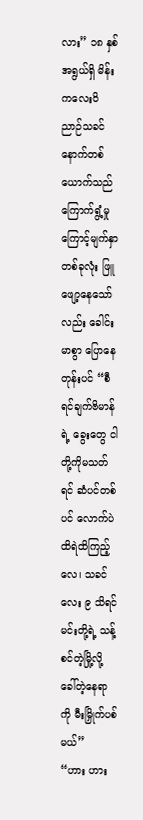လား” ၁၈ နှစ်အရွယ်ရှိ မိန်းကလေးဝိညာဉ်သခင်နောက်တစ်ယောက်သည် ကြောက်ရွံ့မှုကြောင့်မျက်နှာတစ်ခုလုံး ဖြူဖျော့နေသော်လည်း ခေါင်းမာစွာ ပြောနေတုန်းပင် “စီရင်ချက်ဗိမာန်ရဲ့ ခွေးတွေ ငါတို့ကိုမသတ်ရင် ဆံပင်တစ်ပင် လောက်ပဲထိရဲထိကြည့်လေ၊ သခင်လေး ၉ သိရင် မင်းတို့ရဲ့ သန့်စင်တဲ့မြို့လို့ ခေါ်တဲ့နေရာကို မီးမြှိုက်ပစ်မယ်”
“ဟား ဟား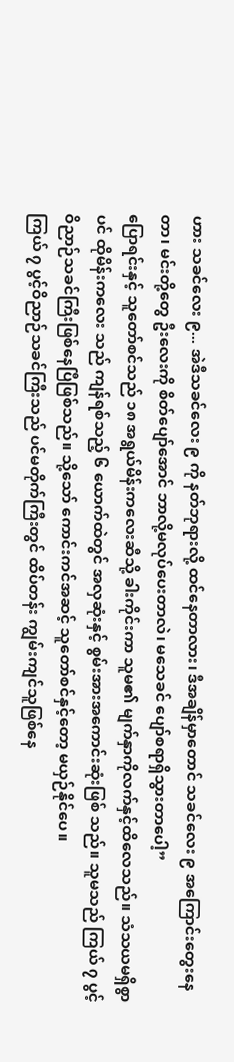ဟား သခင်လေး ၉... အဲဒီသခင်လေး ၉ ကို နတ်ဘုရားလို့ ထင်နေတာလား၊ ဒီအချိန်မှာတောင် သခင်လေး ၉ အကြောင်းတွေးနေတာ၊ မင်းတို့တွေ ဦးလေးကို စိတ်ပျော်အောင် ဘာလို့မလုပ်ပေးတာလဲ၊ မသေခင် ပျော်စရာရှိသွားတာပေါ့”
ပြောရင်းနှင့် သူတော်စင်သည် ၁၈ အရွယ်မိန်းကလေးဆီသို့ ခါးကိုင်းကာ သူမ၏ မျက်နှာကိုလက်နှင့်ထိလေသည်။ သံသယမရှိစွာပင် ထိုမိန်းကလေး သည် ကျန်ရစ်သည့် ၆ ယောက်ထဲတွင် အလှဆုံးနှင့် စွမ်းအားအကောင်းဆုံးဖြစ် သည်။ သူမသည် ကြယ် ၇ ပွင့်ဝိညာဉ်သခင်ကြီးဖြစ်နေပြီဖြစ်သည်။ သို့သော် ကောင်းကင်အဆင့် သူတော်စင်နှင့်တော့ မယှဉ်နိုင်ပေ။
ကြယ် ၇ ပွင့်ဝိညာဉ်သခင်ကြီးသည် ပင်မတိုက်ကြီးတွင် ထိပ်တန်း ကျွမ်းကျင်သူဖြစ်နေ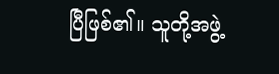ပြီဖြစ်၏။ သူတို့အဖွဲ့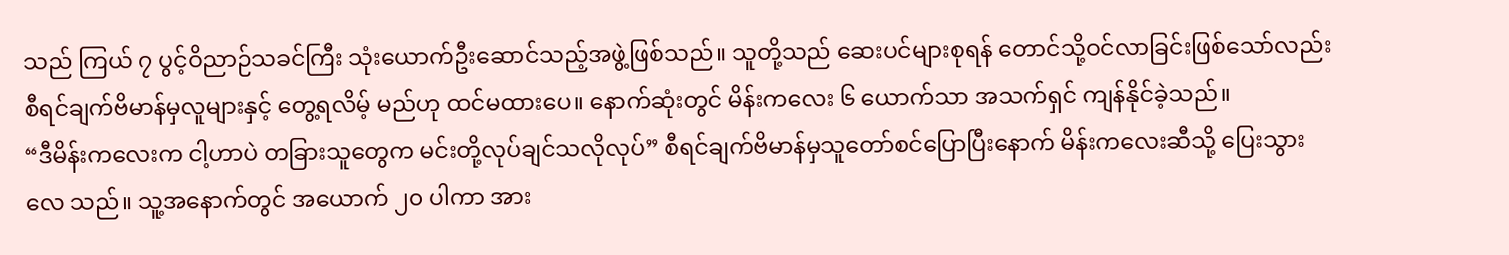သည် ကြယ် ၇ ပွင့်ဝိညာဉ်သခင်ကြီး သုံးယောက်ဦးဆောင်သည့်အဖွဲ့ဖြစ်သည်။ သူတို့သည် ဆေးပင်များစုရန် တောင်သို့ဝင်လာခြင်းဖြစ်သော်လည်း စီရင်ချက်ဗိမာန်မှလူများနှင့် တွေ့ရလိမ့် မည်ဟု ထင်မထားပေ။ နောက်ဆုံးတွင် မိန်းကလေး ၆ ယောက်သာ အသက်ရှင် ကျန်နိုင်ခဲ့သည်။
“ဒီမိန်းကလေးက ငါ့ဟာပဲ တခြားသူတွေက မင်းတို့လုပ်ချင်သလိုလုပ်” စီရင်ချက်ဗိမာန်မှသူတော်စင်ပြောပြီးနောက် မိန်းကလေးဆီသို့ ပြေးသွားလေ သည်။ သူ့အနောက်တွင် အယောက် ၂၀ ပါကာ အား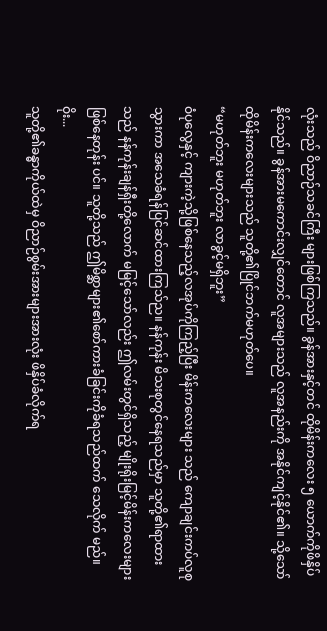လုံးသည် ဝိညာဉ်သခင်ကြီး များဖြစ်ကြသည်။ ခွန်အားနှင့်တင် ထိုမိန်းကလေး ၅ ယောက်ကိုဖိနှိပ်နိုင်သည်။ ခွန်အားမကောင်းလျှင်တောင် လူအများသည် လူအနည်းကို အနိုင်ကျင့်နိုင်၏။ သို့သော် ထိုမိန်းကလေးများသည် သူတို့၏ပြိုင်ဘက်မဟုတ်ပေ။
“မဟုတ်ဘူး မဟုတ်ဘူး လာခွင့်မရှိဘူး”
ဝံပုလွေနှင့် ကျားကဲ့သို့ဖြစ်နေသည့်လအုပ်ကိုကြည့်ပြီး မိန်းကလေးများ သည် ကျောချင်းကပ်လူစုသွားကာ အသေခံရန်ပြင်ဆင်ထားကြသ်ည။ နန်ကုန်း မိသးစုတွင်နေရသည်မှာ သူတို့၏ရာထားသည် နန်ကုန်းချန်ရှီးတို့လောက် မမြင့်သော်လည်း ဤလမ်းတွင်ရှိသည့် မျိုးရိုးမြင့်မိန်းကလေးများဖြစ်နေတုန်း ပင်။ သူတို့သည် ဤမိစ္ဆာများ၏စော်ကားခံခြင်းကိုခံရသည်ထက် သေလိုက် မည်။
ဝိုး...
သူတို့၏ခန္ဓာကိုယ်ထဲမှ ဝိညာဉ်စွမ်းအားများအားလုံး ဖိနှိပ်ခံလိုက်ရ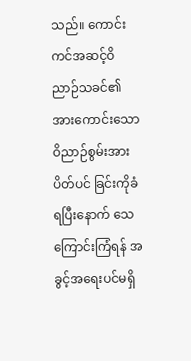သည်။ ကောင်းကင်အဆင့်ဝိညာဉ်သခင်၏ အားကောင်းသောဝိညာဉ်စွမ်းအား ပိတ်ပင် ခြင်းကိုခံရပြီးနောက် သေကြောင်းကြံရန် အခွင့်အရေးပင်မရှိ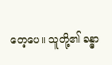တေ့ပေ။ သူတို့၏ ခန္ဓာ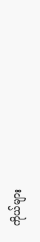ကိုယ်များ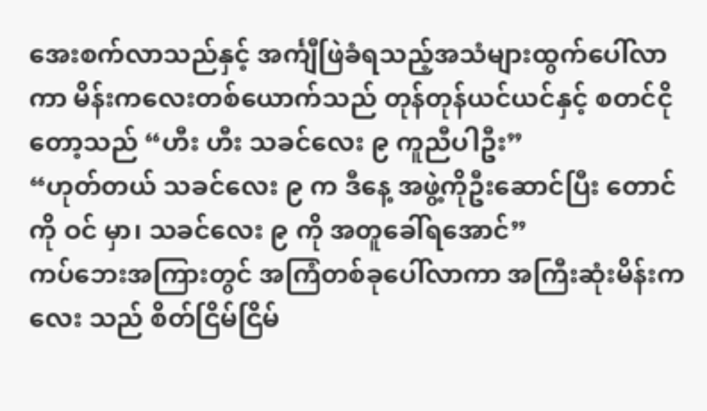အေးစက်လာသည်နှင့် အင်္ကျီဖြဲခံရသည့်အသံများထွက်ပေါ်လာ ကာ မိန်းကလေးတစ်ယောက်သည် တုန်တုန်ယင်ယင်နှင့် စတင်ငိုတော့သည် “ဟီး ဟီး သခင်လေး ၉ ကူညီပါဦး”
“ဟုတ်တယ် သခင်လေး ၉ က ဒီနေ့ အဖွဲ့ကိုဦးဆောင်ပြီး တောင်ကို ဝင် မှာ၊ သခင်လေး ၉ ကို အတူခေါ်ရအောင်”
ကပ်ဘေးအကြားတွင် အကြံတစ်ခုပေါ်လာကာ အကြီးဆုံးမိန်းကလေး သည် စိတ်ငြိမ်ငြိမ်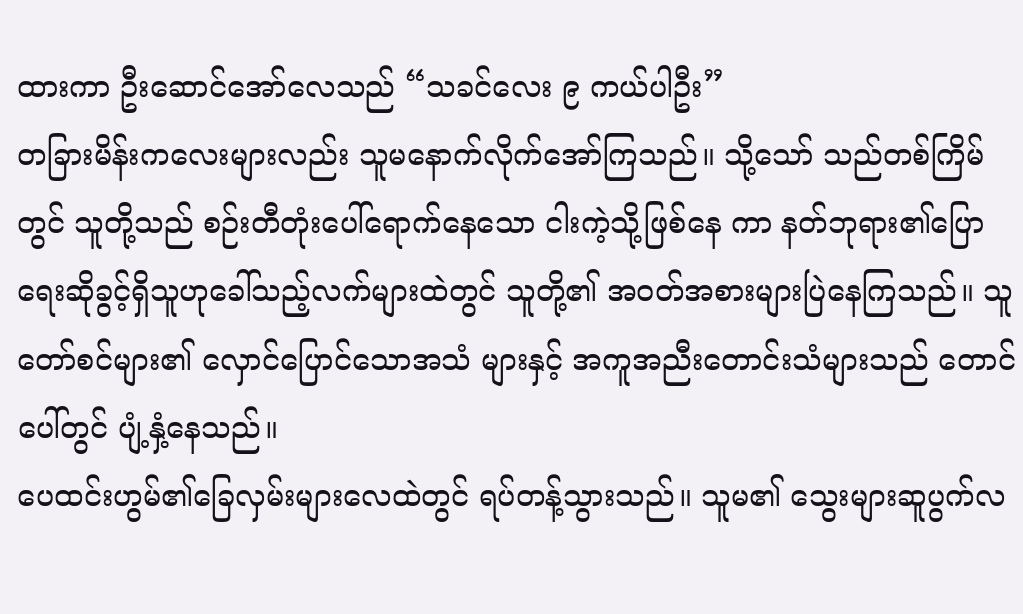ထားကာ ဦးဆောင်အော်လေသည် “သခင်လေး ၉ ကယ်ပါဦး”
တခြားမိန်းကလေးများလည်း သူမနောက်လိုက်အော်ကြသည်။ သို့သော် သည်တစ်ကြိမ်တွင် သူတို့သည် စဉ်းတီတုံးပေါ်ရောက်နေသော ငါးကဲ့သို့ဖြစ်နေ ကာ နတ်ဘုရား၏ပြောရေးဆိုခွင့်ရှိသူဟုခေါ်သည့်လက်များထဲတွင် သူတို့၏ အဝတ်အစားများပြဲနေကြသည်။ သူတော်စင်များ၏ လှောင်ပြောင်သောအသံ များနှင့် အကူအညီးတောင်းသံများသည် တောင်ပေါ်တွင် ပျံ့နှံ့နေသည်။
ပေထင်းဟွမ်၏ခြေလှမ်းများလေထဲတွင် ရပ်တန့်သွားသည်။ သူမ၏ သွေးများဆူပွက်လ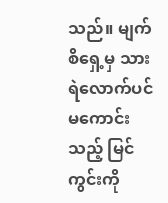သည်။ မျက်စိရှေ့မှ သားရဲလောက်ပင်မကောင်းသည့် မြင်ကွင်းကို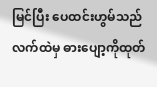မြင်ပြီး ပေထင်းဟွမ်သည် လက်ထဲမှ ဓားပျော့ကိုထုတ်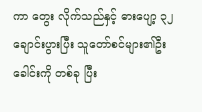ကာ တွေး လိုက်သည်နှင့် ဓားပျော့ ၃၂ ချောင်းပွားပြီး သူတော်စင်များ၏ဦးခေါင်းကို တစ်ခု ပြီး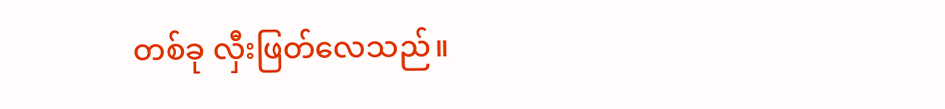တစ်ခု လှီးဖြတ်လေသည်။